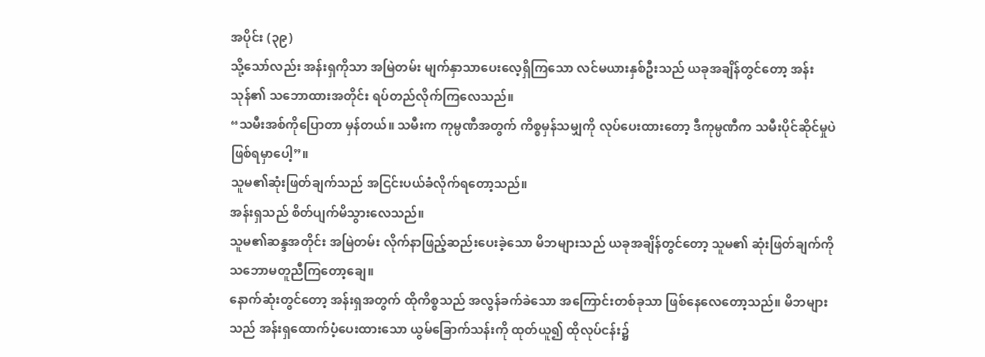အပိုင်း (၃၉)
သို့သော်လည်း အန်းရှကိုသာ အမြဲတမ်း မျက်နှာသာပေးလေ့ရှိကြသော လင်မယားနှစ်ဦးသည် ယခုအချိန်တွင်တော့ အန်းသုန်၏ သဘောထားအတိုင်း ရပ်တည်လိုက်ကြလေသည်။
“သမီးအစ်ကိုပြောတာ မှန်တယ်။ သမီးက ကုမ္ပဏီအတွက် ကိစ္စမှန်သမျှကို လုပ်ပေးထားတော့ ဒီကုမ္ပဏီက သမီးပိုင်ဆိုင်မှုပဲ ဖြစ်ရမှာပေါ့”။
သူမ၏ဆုံးဖြတ်ချက်သည် အငြင်းပယ်ခံလိုက်ရတော့သည်။
အန်းရှသည် စိတ်ပျက်မိသွားလေသည်။
သူမ၏ဆန္ဒအတိုင်း အမြဲတမ်း လိုက်နာဖြည့်ဆည်းပေးခဲ့သော မိဘများသည် ယခုအချိန်တွင်တော့ သူမ၏ ဆုံးဖြတ်ချက်ကို သဘောမတူညီကြတော့ချေ။
နောက်ဆုံးတွင်တော့ အန်းရှအတွက် ထိုကိစ္စသည် အလွန်ခက်ခဲသော အကြောင်းတစ်ခုသာ ဖြစ်နေလေတော့သည်။ မိဘများသည် အန်းရှထောက်ပံ့ပေးထားသော ယွမ်ခြောက်သန်းကို ထုတ်ယူ၍ ထိုလုပ်ငန်း၌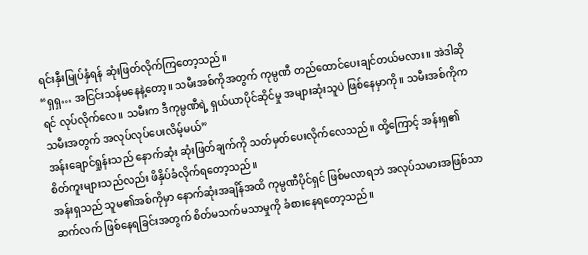ရင်းနှီးမြုပ်နှံရန် ဆုံးဖြတ်လိုက်ကြတော့သည်။
“ရှရှ… အငြင်းသန်မနေနဲ့တော့။ သမီးအစ်ကိုအတွက် ကုမ္ပဏီ တည်ထောင်ပေးချင်တယ်မလား။ အဲဒါဆိုရင် လုပ်လိုက်လေ။ သမီးက ဒီကုမ္ပဏီရဲ့ ရှယ်ယာပိုင်ဆိုင်မှု အများဆုံးသူပဲ ဖြစ်နေမှာကို။ သမီးအစ်ကိုက သမီးအတွက် အလုပ်လုပ်ပေးလိမ့်မယ်”
အန်းချောင်ရှုန်းသည် နောက်ဆုံး ဆုံးဖြတ်ချက်ကို သတ်မှတ်ပေးလိုက်လေသည်။ ထို့ကြောင့် အန်းရှ၏ စိတ်ကူးများသည်လည်း ဖိနှိပ်ခံလိုက်ရတော့သည်။
အန်းရှသည် သူမ၏အစ်ကိုမှာ နောက်ဆုံးအချိန်အထိ ကုမ္ပဏီပိုင်ရှင် ဖြစ်မလာရဘဲ အလုပ်သမားအဖြစ်သာ ဆက်လက် ဖြစ်နေရခြင်းအတွက် စိတ်မသက်မသာမှုကို ခံစားနေရတော့သည်။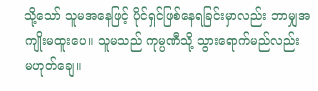သို့သော် သူမအနေဖြင့် ပိုင်ရှင်ဖြစ်နေရခြင်းမှာလည်း ဘာမျှအကျိုးမထူးပေ။ သူမသည် ကုမ္ပဏီသို့ သွားရောက်မည်လည်း မဟုတ်ချေ။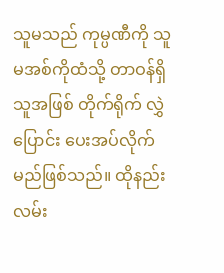သူမသည် ကုမ္ပဏီကို သူမအစ်ကိုထံသို့ တာဝန်ရှိသူအဖြစ် တိုက်ရိုက် လွှဲပြောင်း ပေးအပ်လိုက်မည်ဖြစ်သည်။ ထိုနည်းလမ်း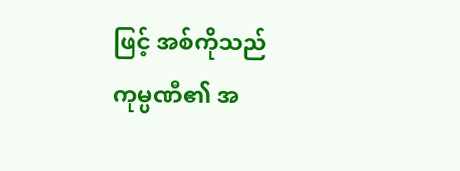ဖြင့် အစ်ကိုသည် ကုမ္ပဏီ၏ အ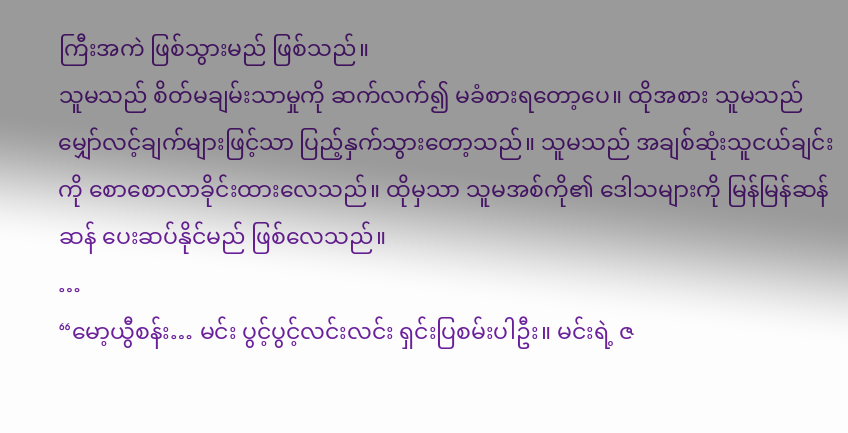ကြီးအကဲ ဖြစ်သွားမည် ဖြစ်သည်။
သူမသည် စိတ်မချမ်းသာမှုကို ဆက်လက်၍ မခံစားရတော့ပေ။ ထိုအစား သူမသည် မျှော်လင့်ချက်များဖြင့်သာ ပြည့်နှက်သွားတော့သည်။ သူမသည် အချစ်ဆုံးသူငယ်ချင်းကို စောစောလာခိုင်းထားလေသည်။ ထိုမှသာ သူမအစ်ကို၏ ဒေါသများကို မြန်မြန်ဆန်ဆန် ပေးဆပ်နိုင်မည် ဖြစ်လေသည်။
…
“မော့ယွီစန်း… မင်း ပွင့်ပွင့်လင်းလင်း ရှင်းပြစမ်းပါဦး။ မင်းရဲ့ ဇ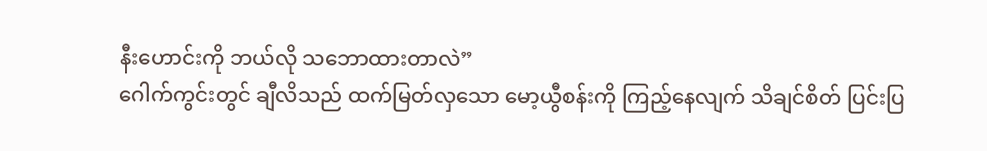နီးဟောင်းကို ဘယ်လို သဘောထားတာလဲ”
ဂေါက်ကွင်းတွင် ချီလိသည် ထက်မြတ်လှသော မော့ယွီစန်းကို ကြည့်နေလျက် သိချင်စိတ် ပြင်းပြ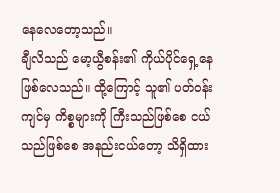နေလေတော့သည်။
ချီလိသည် မော့ယွီစန်း၏ ကိုယ်ပိုင်ရှေ့နေဖြစ်လေသည်။ ထို့ကြောင့် သူ၏ ပတ်ဝန်းကျင်မှ ကိစ္စများကို ကြီးသည်ဖြစ်စေ ငယ်သည်ဖြစ်စေ အနည်းငယ်တော့ သိရှိထား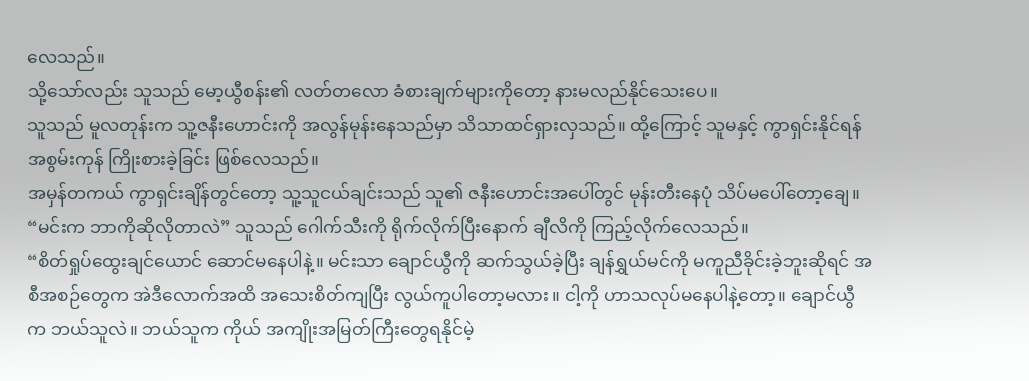လေသည်။
သို့သော်လည်း သူသည် မော့ယွီစန်း၏ လတ်တလော ခံစားချက်များကိုတော့ နားမလည်နိုင်သေးပေ။
သူသည် မူလတုန်းက သူ့ဇနီးဟောင်းကို အလွန်မုန်းနေသည်မှာ သိသာထင်ရှားလှသည်။ ထို့ကြောင့် သူမနှင့် ကွာရှင်းနိုင်ရန် အစွမ်းကုန် ကြိုးစားခဲ့ခြင်း ဖြစ်လေသည်။
အမှန်တကယ် ကွာရှင်းချိန်တွင်တော့ သူ့သူငယ်ချင်းသည် သူ၏ ဇနီးဟောင်းအပေါ်တွင် မုန်းတီးနေပုံ သိပ်မပေါ်တော့ချေ။
“မင်းက ဘာကိုဆိုလိုတာလဲ” သူသည် ဂေါက်သီးကို ရိုက်လိုက်ပြီးနောက် ချီလိကို ကြည့်လိုက်လေသည်။
“စိတ်ရှုပ်ထွေးချင်ယောင် ဆောင်မနေပါနဲ့။ မင်းသာ ချောင်ယွီကို ဆက်သွယ်ခဲ့ပြီး ချန်ရွှယ်မင်ကို မကူညီခိုင်းခဲ့ဘူးဆိုရင် အစီအစဉ်တွေက အဲဒီလောက်အထိ အသေးစိတ်ကျပြီး လွယ်ကူပါတော့မလား။ ငါ့ကို ဟာသလုပ်မနေပါနဲ့တော့။ ချောင်ယွီက ဘယ်သူလဲ။ ဘယ်သူက ကိုယ် အကျိုးအမြတ်ကြီးတွေရနိုင်မဲ့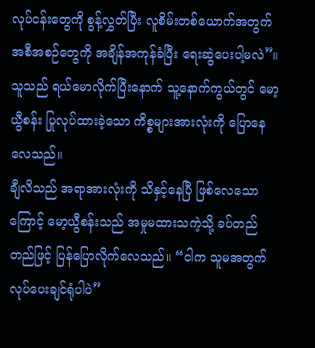လုပ်ငန်းတွေကို စွန့်လွှတ်ပြီး လူစိမ်းတစ်ယောက်အတွက် အစီအစဉ်တွေကို အချိန်အကုန်ခံပြီး ရေးဆွဲပေးပါ့မလဲ”။ သူသည် ရယ်မောလိုက်ပြီးနောက် သူ့နောက်ကွယ်တွင် မော့ယွီစန်း ပြုလုပ်ထားခဲ့သော ကိစ္စများအားလုံးကို ပြောနေလေသည်။
ချီလိသည် အရာအားလုံးကို သိနှင့်နေပြီ ဖြစ်လေသောကြောင့် မော့ယွီစန်းသည် အမှုမထားသကဲ့သို့ ခပ်တည်တည်ဖြင့် ပြန်ပြောလိုက်လေသည်။ “ငါက သူမအတွက် လုပ်ပေးချင်ရုံပါပဲ”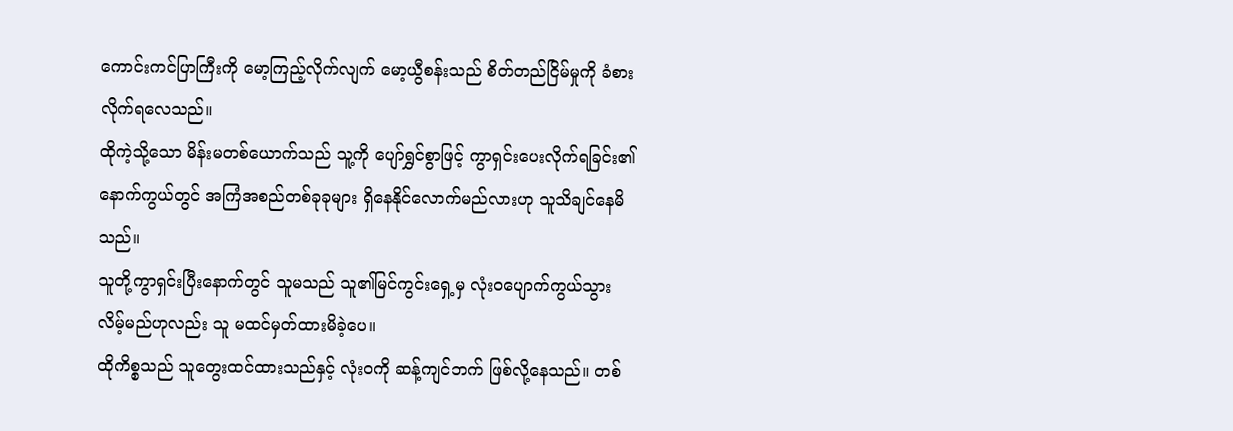ကောင်းကင်ပြာကြီးကို မော့ကြည့်လိုက်လျက် မော့ယွီစန်းသည် စိတ်တည်ငြိမ်မှုကို ခံစားလိုက်ရလေသည်။
ထိုကဲ့သို့သော မိန်းမတစ်ယောက်သည် သူ့ကို ပျော်ရွှင်စွာဖြင့် ကွာရှင်းပေးလိုက်ရခြင်း၏ နောက်ကွယ်တွင် အကြံအစည်တစ်ခုခုများ ရှိနေနိုင်လောက်မည်လားဟု သူသိချင်နေမိသည်။
သူတို့ကွာရှင်းပြီးနောက်တွင် သူမသည် သူ၏မြင်ကွင်းရှေ့မှ လုံးဝပျောက်ကွယ်သွားလိမ့်မည်ဟုလည်း သူ မထင်မှတ်ထားမိခဲ့ပေ။
ထိုကိစ္စသည် သူတွေးထင်ထားသည်နှင့် လုံးဝကို ဆန့်ကျင်ဘက် ဖြစ်လို့နေသည်။ တစ်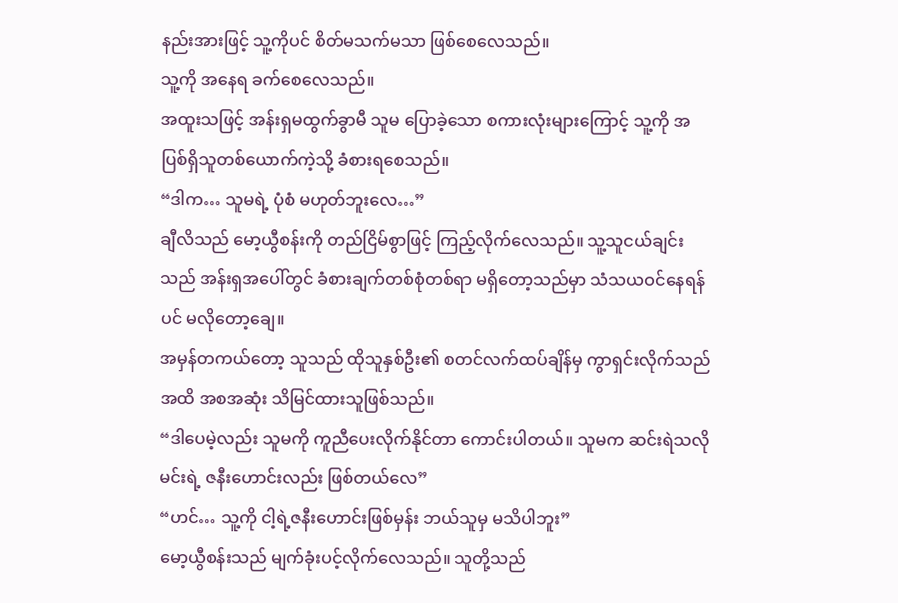နည်းအားဖြင့် သူ့ကိုပင် စိတ်မသက်မသာ ဖြစ်စေလေသည်။
သူ့ကို အနေရ ခက်စေလေသည်။
အထူးသဖြင့် အန်းရှမထွက်ခွာမီ သူမ ပြောခဲ့သော စကားလုံးများကြောင့် သူ့ကို အပြစ်ရှိသူတစ်ယောက်ကဲ့သို့ ခံစားရစေသည်။
“ဒါက… သူမရဲ့ ပုံစံ မဟုတ်ဘူးလေ…”
ချီလိသည် မော့ယွီစန်းကို တည်ငြိမ်စွာဖြင့် ကြည့်လိုက်လေသည်။ သူ့သူငယ်ချင်းသည် အန်းရှအပေါ်တွင် ခံစားချက်တစ်စုံတစ်ရာ မရှိတော့သည်မှာ သံသယဝင်နေရန်ပင် မလိုတော့ချေ။
အမှန်တကယ်တော့ သူသည် ထိုသူနှစ်ဦး၏ စတင်လက်ထပ်ချိန်မှ ကွာရှင်းလိုက်သည်အထိ အစအဆုံး သိမြင်ထားသူဖြစ်သည်။
“ဒါပေမဲ့လည်း သူမကို ကူညီပေးလိုက်နိုင်တာ ကောင်းပါတယ်။ သူမက ဆင်းရဲသလို မင်းရဲ့ ဇနီးဟောင်းလည်း ဖြစ်တယ်လေ”
“ဟင်… သူ့ကို ငါ့ရဲ့ဇနီးဟောင်းဖြစ်မှန်း ဘယ်သူမှ မသိပါဘူး”
မော့ယွီစန်းသည် မျက်ခုံးပင့်လိုက်လေသည်။ သူတို့သည်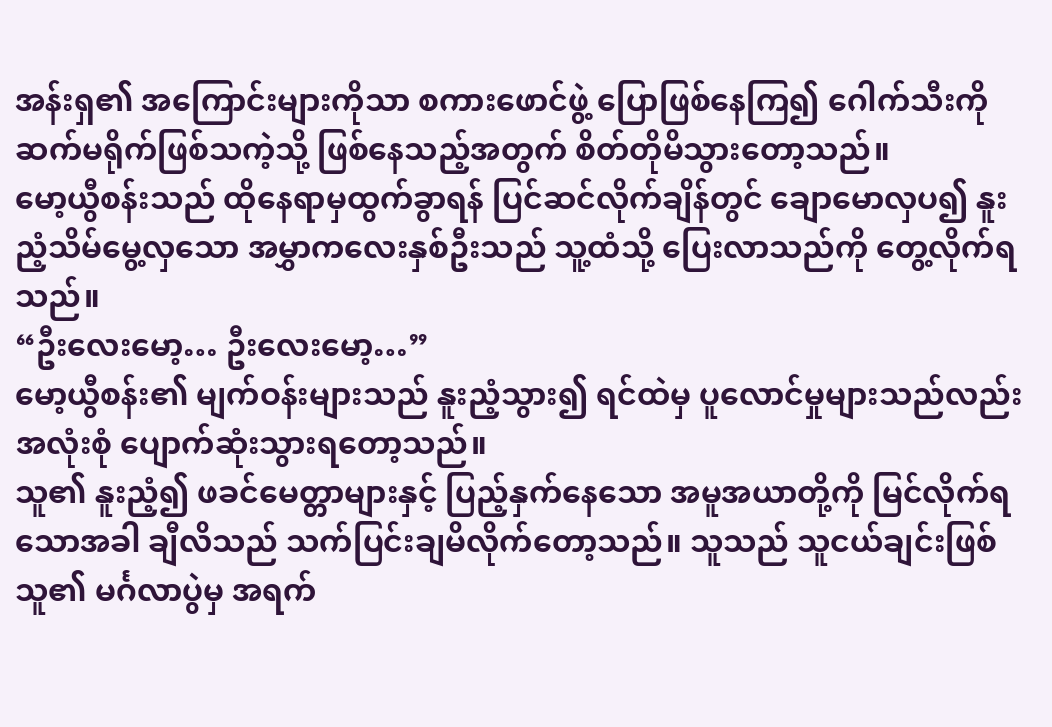အန်းရှ၏ အကြောင်းများကိုသာ စကားဖောင်ဖွဲ့ ပြောဖြစ်နေကြ၍ ဂေါက်သီးကို ဆက်မရိုက်ဖြစ်သကဲ့သို့ ဖြစ်နေသည့်အတွက် စိတ်တိုမိသွားတော့သည်။
မော့ယွီစန်းသည် ထိုနေရာမှထွက်ခွာရန် ပြင်ဆင်လိုက်ချိန်တွင် ချောမောလှပ၍ နူးညံ့သိမ်မွေ့လှသော အမွှာကလေးနှစ်ဦးသည် သူ့ထံသို့ ပြေးလာသည်ကို တွေ့လိုက်ရသည်။
“ဦးလေးမော့… ဦးလေးမော့…”
မော့ယွီစန်း၏ မျက်ဝန်းများသည် နူးညံ့သွား၍ ရင်ထဲမှ ပူလောင်မှုများသည်လည်း အလုံးစုံ ပျောက်ဆုံးသွားရတော့သည်။
သူ၏ နူးညံ့၍ ဖခင်မေတ္တာများနှင့် ပြည့်နှက်နေသော အမူအယာတို့ကို မြင်လိုက်ရသောအခါ ချီလိသည် သက်ပြင်းချမိလိုက်တော့သည်။ သူသည် သူငယ်ချင်းဖြစ်သူ၏ မင်္ဂလာပွဲမှ အရက်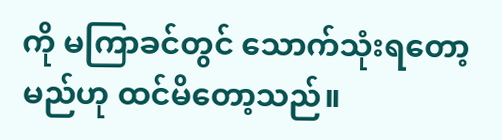ကို မကြာခင်တွင် သောက်သုံးရတော့မည်ဟု ထင်မိတော့သည်။